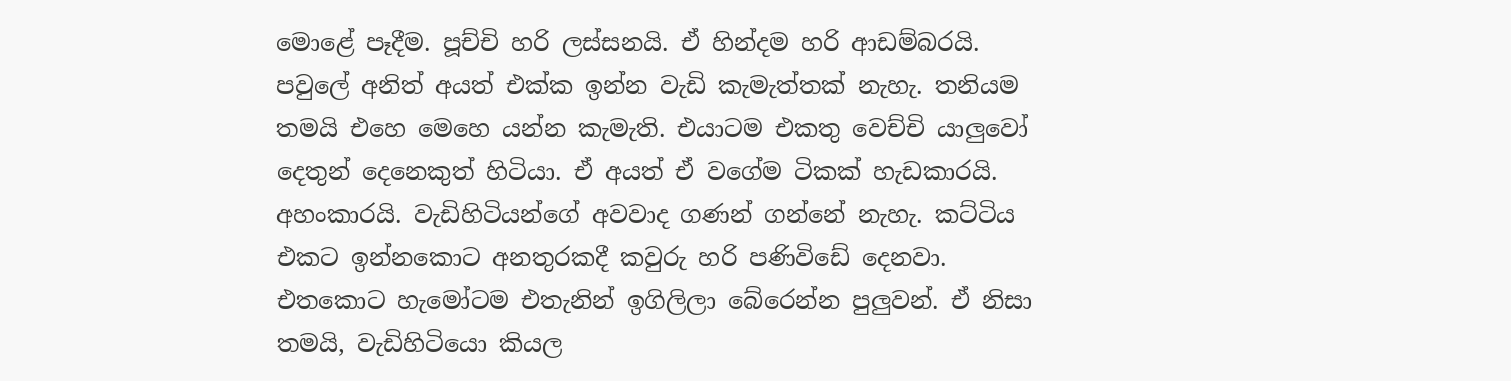මොළේ පෑදීම. පූච්චි හරි ලස්සනයි. ඒ හින්දම හරි ආඩම්බරයි. පවුලේ අනිත් අයත් එක්ක ඉන්න වැඩි කැමැත්තක් නැහැ. තනියම තමයි එහෙ මෙහෙ යන්න කැමැති. එයාටම එකතු වෙච්චි යාලුවෝ දෙතුන් දෙනෙකුත් හිටියා. ඒ අයත් ඒ වගේම ටිකක් හැඩකාරයි. අහංකාරයි. වැඩිහිටියන්ගේ අවවාද ගණන් ගන්නේ නැහැ. කට්ටිය එකට ඉන්නකොට අනතුරකදී කවුරු හරි පණිවිඩේ දෙනවා. එතකොට හැමෝටම එතැනින් ඉගිලිලා බේරෙන්න පුලුවන්. ඒ නිසා තමයි, වැඩිහිටියො කියල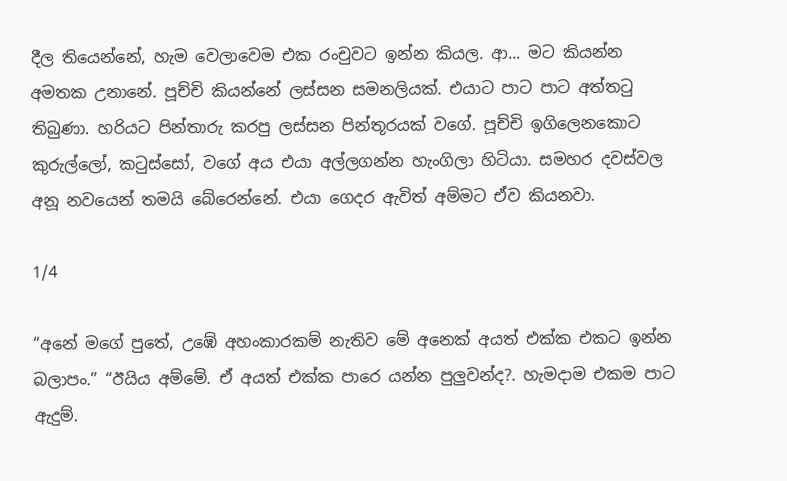දීල තියෙන්නේ, හැම වෙලාවෙම එක රංචුවට ඉන්න කියල. ආ... මට කියන්න අමතක උනානේ. පූච්චි කියන්නේ ලස්සන සමනලියක්. එයාට පාට පාට අත්තටු තිබුණා. හරියට පින්තාරු කරපු ලස්සන පින්තූරයක් වගේ. පූච්චි ඉගිලෙනකොට කුරුල්ලෝ, කටුස්සෝ, වගේ අය එයා අල්ලගන්න හැංගිලා හිටියා. සමහර දවස්වල අනූ නවයෙන් තමයි බේරෙන්නේ. එයා ගෙදර ඇවිත් අම්මට ඒව කියනවා.

1/4

“අනේ මගේ පුතේ, උඹේ අහංකාරකම් නැතිව මේ අනෙක් අයත් එක්ක එකට ඉන්න බලාපං.” “ඊයිය අම්මේ. ඒ අයත් එක්ක පාරෙ යන්න පුලුවන්ද?. හැමදාම එකම පාට ඇදුම්.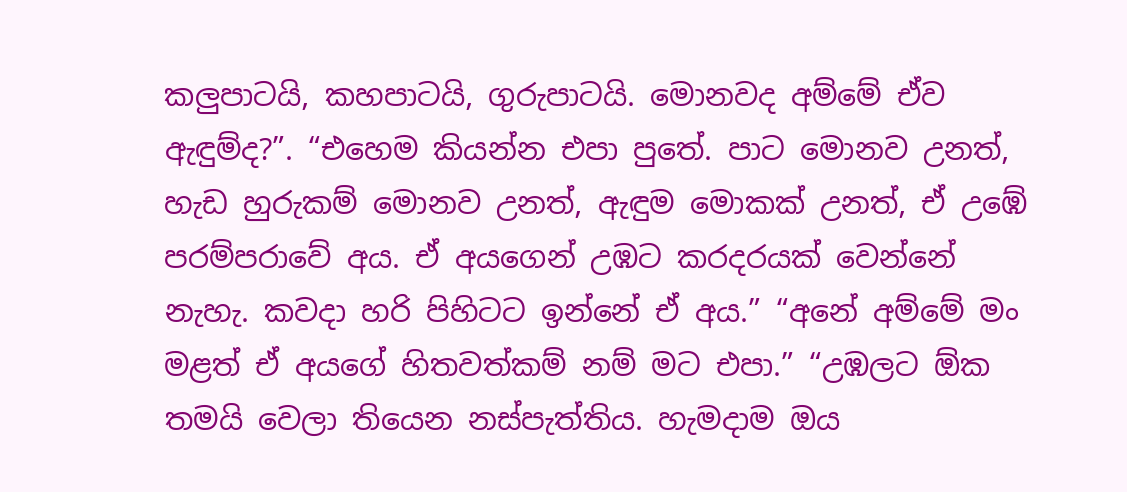කලුපාටයි, කහපාටයි, ගුරුපාටයි. මොනවද අම්මේ ඒව ඇඳුම්ද?”. “එහෙම කියන්න එපා පුතේ. පාට මොනව උනත්, හැඩ හුරුකම් මොනව උනත්, ඇඳුම මොකක් උනත්, ඒ උඹේ පරම්පරාවේ අය. ඒ අයගෙන් උඹට කරදරයක් වෙන්නේ නැහැ. කවදා හරි පිහිටට ඉන්නේ ඒ අය.” “අනේ අම්මේ මං මළත් ඒ අයගේ හිතවත්කම් නම් මට එපා.” “උඹලට ඕක තමයි වෙලා තියෙන නස්පැත්තිය. හැමදාම ඔය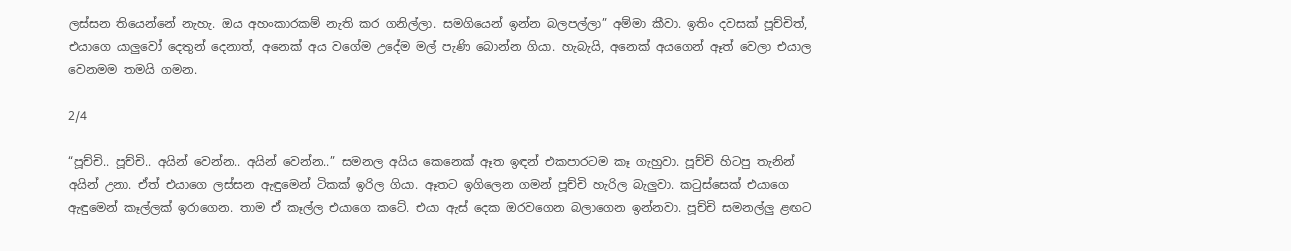ලස්සන තියෙන්නේ නැහැ. ඔය අහංකාරකම් නැති කර ගනිල්ලා. සමගියෙන් ඉන්න බලපල්ලා” අම්මා කීවා. ඉතිං දවසක් පූච්චිත්, එයාගෙ යාලුවෝ දෙතුන් දෙනාත්, අනෙක් අය වගේම උදේම මල් පැණි බොන්න ගියා. හැබැයි, අනෙක් අයගෙන් ඈත් වෙලා එයාල වෙනමම තමයි ගමන.

2/4

“පූච්චි.. පූච්චි.. අයින් වෙන්න.. අයින් වෙන්න..” සමනල අයිය කෙනෙක් ඈත ඉඳන් එකපාරටම කෑ ගැහුවා. පූච්චි හිටපු තැනින් අයින් උනා. ඒත් එයාගෙ ලස්සන ඇඳුමෙන් ටිකක් ඉරිල ගියා. ඈතට ඉගිලෙන ගමන් පූච්චි හැරිල බැලුවා. කටුස්සෙක් එයාගෙ ඇඳුමෙන් කෑල්ලක් ඉරාගෙන. තාම ඒ කෑල්ල එයාගෙ කටේ. එයා ඇස් දෙක ඔරවගෙන බලාගෙන ඉන්නවා. පූච්චි සමනල්ලු ළඟට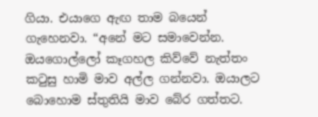ගියා. එයාගෙ ඇඟ තාම බයෙන් ගැහෙනවා. “අනේ මට සමාවෙන්න. ඔයගොල්ලෝ කෑගහල කිව්වේ නැත්තං කටුසු හාමි මාව අල්ල ගන්නවා. ඔයාලට බොහොම ස්තුතියි මාව බේර ගත්තට.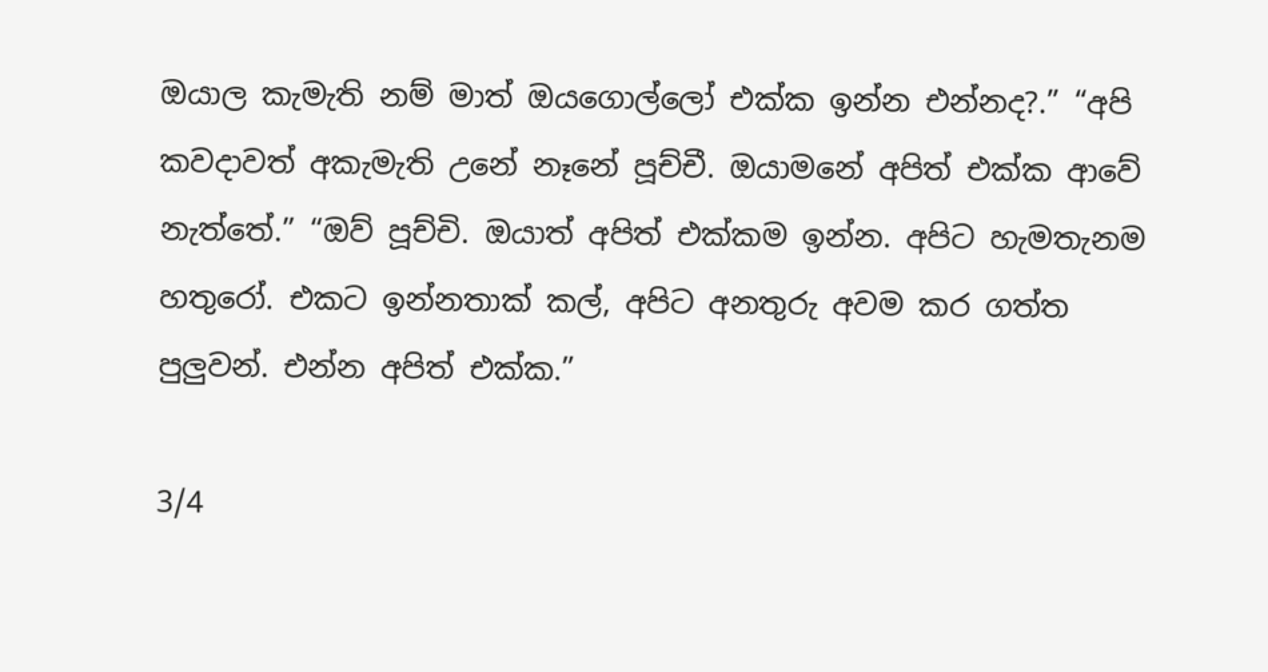ඔයාල කැමැති නම් මාත් ඔයගොල්ලෝ එක්ක ඉන්න එන්නද?.” “අපි කවදාවත් අකැමැති උනේ නෑනේ පූච්චී. ඔයාමනේ අපිත් එක්ක ආවේ නැත්තේ.” “ඔව් පූච්චි. ඔයාත් අපිත් එක්කම ඉන්න. අපිට හැමතැනම හතුරෝ. එකට ඉන්නතාක් කල්, අපිට අනතුරු අවම කර ගත්ත පුලුවන්. එන්න අපිත් එක්ක.”

3/4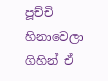පූච්චි හිනාවෙලා ගිහින් ඒ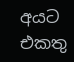අයට එකතු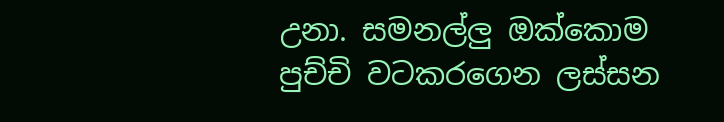උනා. සමනල්ලු ඔක්කොම පුච්චි වටකරගෙන ලස්සන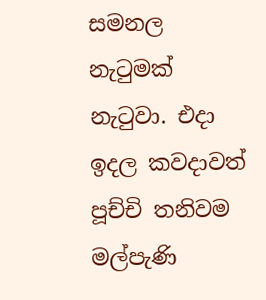සමනල නැටුමක් නැටුවා. එදා ඉදල කවදාවත් පූච්චි තනිවම මල්පැණි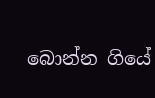බොන්න ගියේ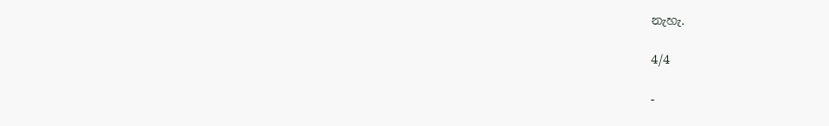නැහැ.

4/4

-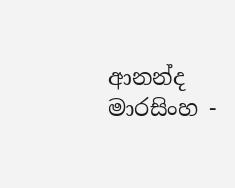ආනන්ද මාරසිංහ -